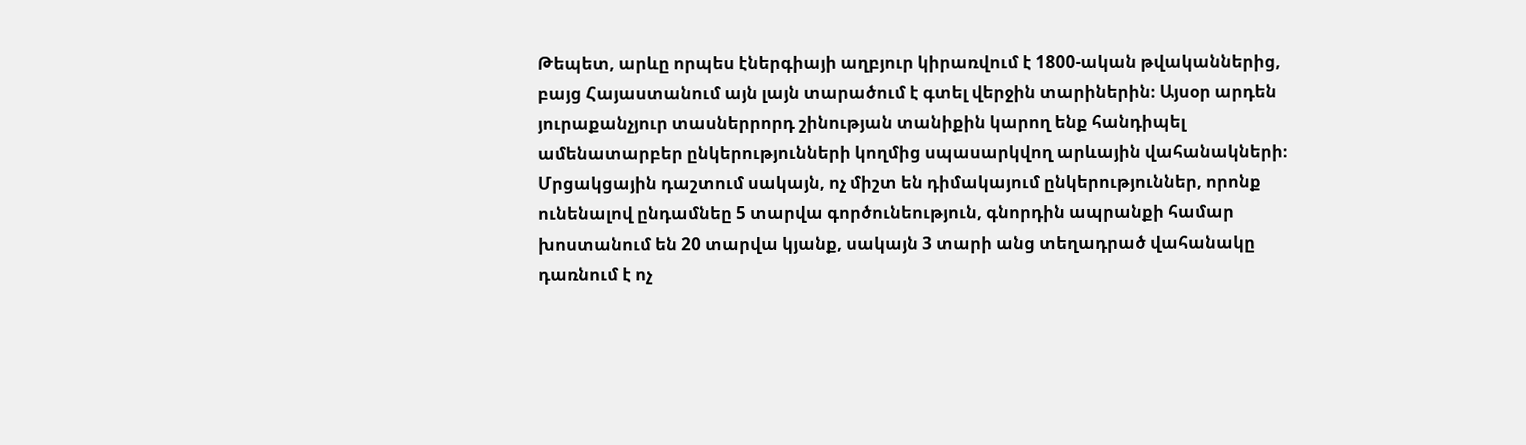Թեպետ, արևը որպես էներգիայի աղբյուր կիրառվում է 1800-ական թվականներից, բայց Հայաստանում այն լայն տարածում է գտել վերջին տարիներին։ Այսօր արդեն յուրաքանչյուր տասներրորդ շինության տանիքին կարող ենք հանդիպել ամենատարբեր ընկերությունների կողմից սպասարկվող արևային վահանակների։ Մրցակցային դաշտում սակայն, ոչ միշտ են դիմակայում ընկերություններ, որոնք ունենալով ընդամնեը 5 տարվա գործունեություն, գնորդին ապրանքի համար խոստանում են 20 տարվա կյանք, սակայն 3 տարի անց տեղադրած վահանակը դառնում է ոչ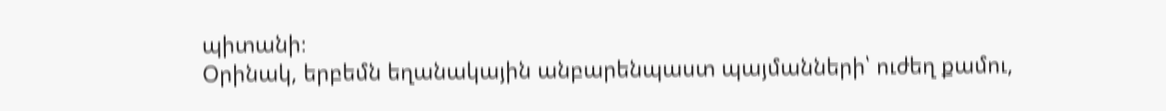պիտանի։
Օրինակ, երբեմն եղանակային անբարենպաստ պայմանների՝ ուժեղ քամու,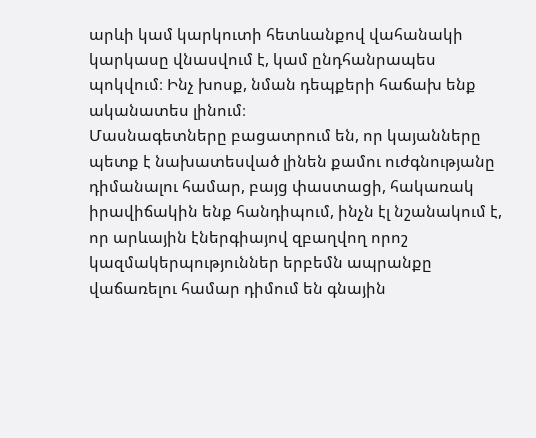արևի կամ կարկուտի հետևանքով վահանակի կարկասը վնասվում է, կամ ընդհանրապես պոկվում։ Ինչ խոսք, նման դեպքերի հաճախ ենք ականատես լինում։
Մասնագետները բացատրում են, որ կայանները պետք է նախատեսված լինեն քամու ուժգնությանը դիմանալու համար, բայց փաստացի, հակառակ իրավիճակին ենք հանդիպում, ինչն էլ նշանակում է, որ արևային էներգիայով զբաղվող որոշ կազմակերպություններ երբեմն ապրանքը վաճառելու համար դիմում են գնային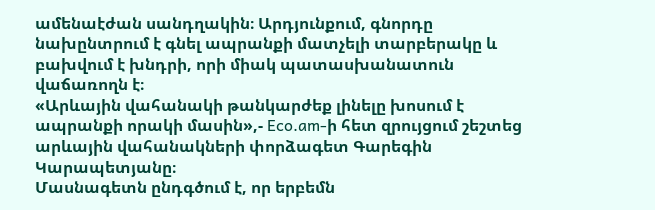ամենաէժան սանդղակին։ Արդյունքում, գնորդը նախընտրում է գնել ապրանքի մատչելի տարբերակը և բախվում է խնդրի, որի միակ պատասխանատուն վաճառողն է։
«Արևային վահանակի թանկարժեք լինելը խոսում է ապրանքի որակի մասին»,- Eco.am-ի հետ զրույցում շեշտեց արևային վահանակների փորձագետ Գարեգին Կարապետյանը։
Մասնագետն ընդգծում է, որ երբեմն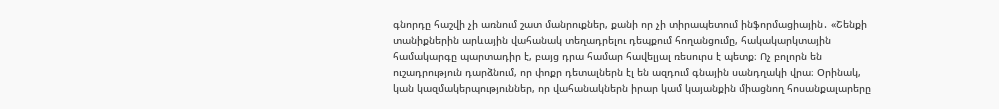գնորդը հաշվի չի առնում շատ մանրուքներ, քանի որ չի տիրապետում ինֆորմացիային․ «Շենքի տանիքներին արևային վահանակ տեղադրելու դեպքում հողանցումը, հակակարկտային համակարգը պարտադիր է, բայց դրա համար հավելյալ ռեսուրս է պետք։ Ոչ բոլորն են ուշադրություն դարձնում, որ փոքր դետալներն էլ են ազդում գնային սանդղակի վրա։ Օրինակ, կան կազմակերպություններ, որ վահանակներն իրար կամ կայանքին միացնող հոսանքալարերը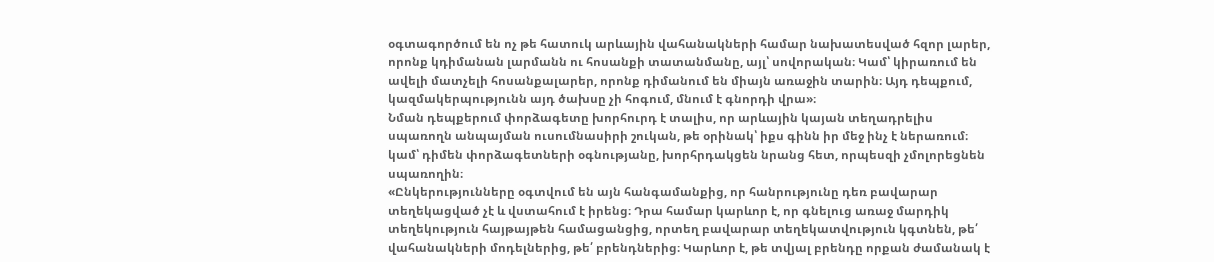օգտագործում են ոչ թե հատուկ արևային վահանակների համար նախատեսված հզոր լարեր, որոնք կդիմանան լարմանն ու հոսանքի տատանմանը, այլ՝ սովորական։ Կամ՝ կիրառում են ավելի մատչելի հոսանքալարեր, որոնք դիմանում են միայն առաջին տարին։ Այդ դեպքում, կազմակերպությունն այդ ծախսը չի հոգում, մնում է գնորդի վրա»։
Նման դեպքերում փորձագետը խորհուրդ է տալիս, որ արևային կայան տեղադրելիս սպառողն անպայման ուսումնասիրի շուկան, թե օրինակ՝ իքս գինն իր մեջ ինչ է ներառում։ կամ՝ դիմեն փորձագետների օգնությանը, խորհրդակցեն նրանց հետ, որպեսզի չմոլորեցնեն սպառողին։
«Ընկերությունները օգտվում են այն հանգամանքից, որ հանրությունը դեռ բավարար տեղեկացված չէ և վստահում է իրենց։ Դրա համար կարևոր է, որ գնելուց առաջ մարդիկ տեղեկություն հայթայթեն համացանցից, որտեղ բավարար տեղեկատվություն կգտնեն, թե՛ վահանակների մոդելներից, թե՛ բրենդներից։ Կարևոր է, թե տվյալ բրենդը որքան ժամանակ է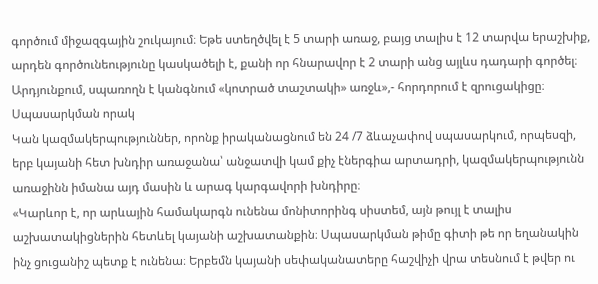գործում միջազգային շուկայում։ Եթե ստեղծվել է 5 տարի առաջ, բայց տալիս է 12 տարվա երաշխիք, արդեն գործունեությունը կասկածելի է, քանի որ հնարավոր է 2 տարի անց այլևս դադարի գործել։ Արդյունքում, սպառողն է կանգնում «կոտրած տաշտակի» առջև»,- հորդորում է զրուցակիցը։
Սպասարկման որակ
Կան կազմակերպություններ, որոնք իրականացնում են 24 /7 ձևաչափով սպասարկում, որպեսզի, երբ կայանի հետ խնդիր առաջանա՝ անջատվի կամ քիչ էներգիա արտադրի, կազմակերպությունն առաջինն իմանա այդ մասին և արագ կարգավորի խնդիրը։
«Կարևոր է, որ արևային համակարգն ունենա մոնիտորինգ սիստեմ, այն թույլ է տալիս աշխատակիցներին հետևել կայանի աշխատանքին։ Սպասարկման թիմը գիտի թե որ եղանակին ինչ ցուցանիշ պետք է ունենա։ Երբեմն կայանի սեփականատերը հաշվիչի վրա տեսնում է թվեր ու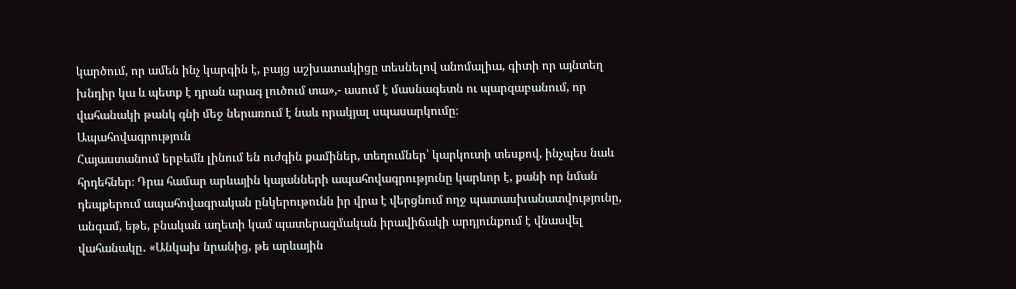կարծում, որ ամեն ինչ կարգին է, բայց աշխատակիցը տեսնելով անոմալիա, գիտի որ այնտեղ խնդիր կա և պետք է դրան արագ լուծում տա»,- ասում է մասնագետն ու պարզաբանում, որ վահանակի թանկ գնի մեջ ներառում է նաև որակյալ սպասարկումը։
Ապահովագրություն
Հայաստանում երբեմն լինում են ուժգին քամիներ, տեղումներ՝ կարկուտի տեսքով, ինչպես նաև հրդեհներ։ Դրա համար արևային կայանների ապահովագրությունը կարևոր է, քանի որ նման դեպքերում ապահովագրական ընկերութունն իր վրա է վերցնում ողջ պատասխանատվությունը, անգամ, եթե, բնական աղետի կամ պատերազմական իրավիճակի արդյունքում է վնասվել վահանակը․ «Անկախ նրանից, թե արևային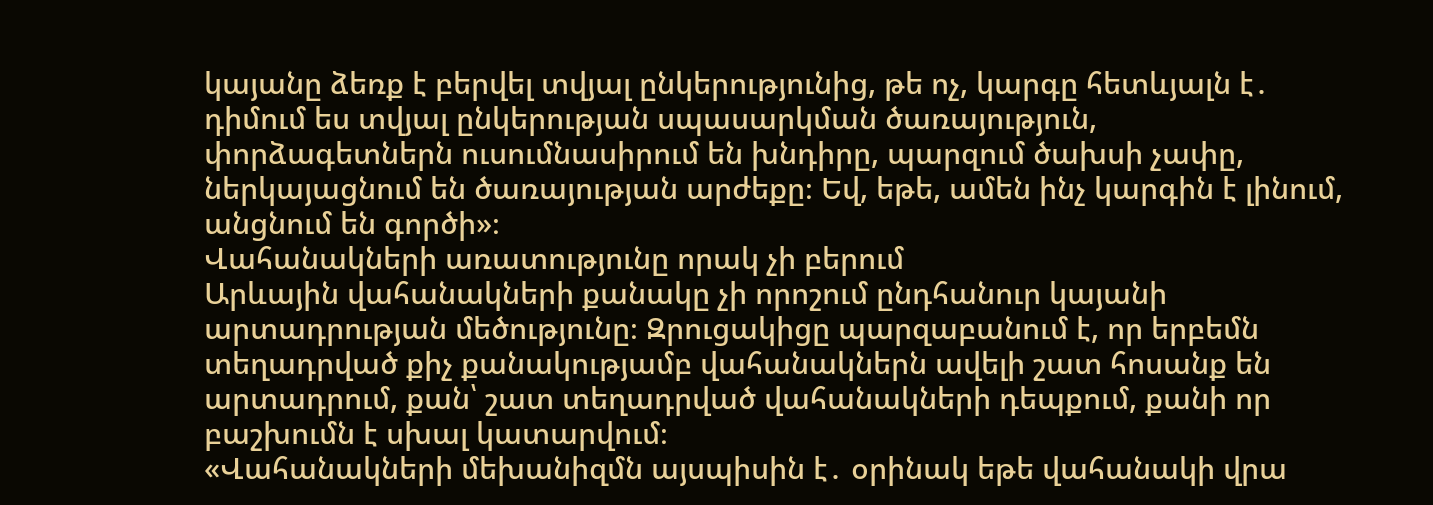կայանը ձեռք է բերվել տվյալ ընկերությունից, թե ոչ, կարգը հետևյալն է․ դիմում ես տվյալ ընկերության սպասարկման ծառայություն, փորձագետներն ուսումնասիրում են խնդիրը, պարզում ծախսի չափը, ներկայացնում են ծառայության արժեքը։ Եվ, եթե, ամեն ինչ կարգին է լինում, անցնում են գործի»։
Վահանակների առատությունը որակ չի բերում
Արևային վահանակների քանակը չի որոշում ընդհանուր կայանի արտադրության մեծությունը։ Զրուցակիցը պարզաբանում է, որ երբեմն տեղադրված քիչ քանակությամբ վահանակներն ավելի շատ հոսանք են արտադրում, քան՝ շատ տեղադրված վահանակների դեպքում, քանի որ բաշխումն է սխալ կատարվում։
«Վահանակների մեխանիզմն այսպիսին է․ օրինակ եթե վահանակի վրա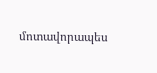մոտավորապես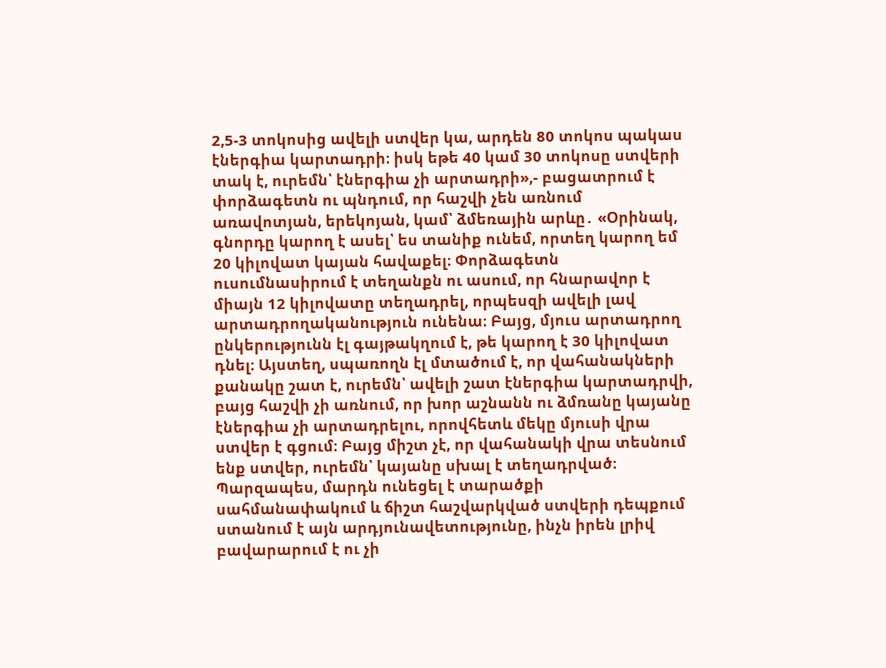2,5-3 տոկոսից ավելի ստվեր կա, արդեն 80 տոկոս պակաս էներգիա կարտադրի։ իսկ եթե 40 կամ 30 տոկոսը ստվերի տակ է, ուրեմն՝ էներգիա չի արտադրի»,- բացատրում է փորձագետն ու պնդում, որ հաշվի չեն առնում առավոտյան, երեկոյան, կամ՝ ձմեռային արևը․ «Օրինակ, գնորդը կարող է ասել՝ ես տանիք ունեմ, որտեղ կարող եմ 20 կիլովատ կայան հավաքել։ Փորձագետն ուսումնասիրում է տեղանքն ու ասում, որ հնարավոր է միայն 12 կիլովատը տեղադրել, որպեսզի ավելի լավ արտադրողականություն ունենա։ Բայց, մյուս արտադրող ընկերությունն էլ գայթակղում է, թե կարող է 30 կիլովատ դնել։ Այստեղ, սպառողն էլ մտածում է, որ վահանակների քանակը շատ է, ուրեմն՝ ավելի շատ էներգիա կարտադրվի, բայց հաշվի չի առնում, որ խոր աշնանն ու ձմռանը կայանը էներգիա չի արտադրելու, որովհետև մեկը մյուսի վրա ստվեր է գցում։ Բայց միշտ չէ, որ վահանակի վրա տեսնում ենք ստվեր, ուրեմն՝ կայանը սխալ է տեղադրված։ Պարզապես, մարդն ունեցել է տարածքի սահմանափակում և ճիշտ հաշվարկված ստվերի դեպքում ստանում է այն արդյունավետությունը, ինչն իրեն լրիվ բավարարում է ու չի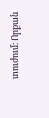տուժում։ Որքան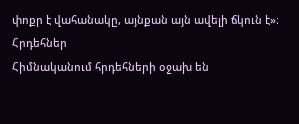փոքր է վահանակը, այնքան այն ավելի ճկուն է»։
Հրդեհներ
Հիմնականում հրդեհների օջախ են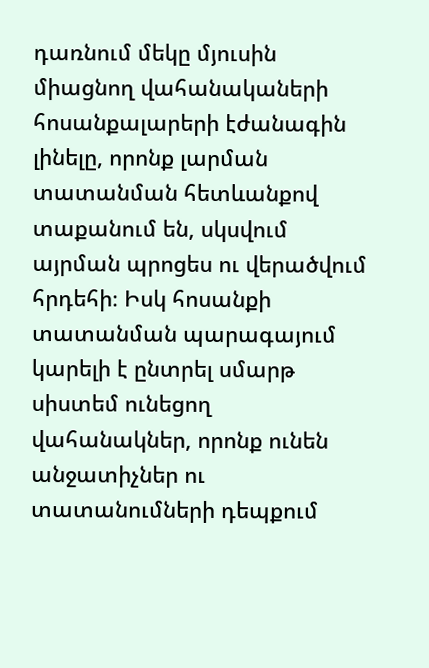դառնում մեկը մյուսին միացնող վահանակաների հոսանքալարերի էժանագին լինելը, որոնք լարման տատանման հետևանքով տաքանում են, սկսվում այրման պրոցես ու վերածվում հրդեհի։ Իսկ հոսանքի տատանման պարագայում կարելի է ընտրել սմարթ սիստեմ ունեցող վահանակներ, որոնք ունեն անջատիչներ ու տատանումների դեպքում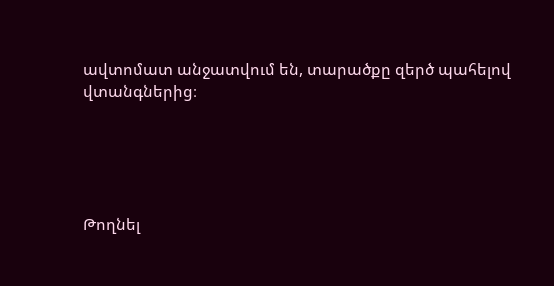ավտոմատ անջատվում են, տարածքը զերծ պահելով վտանգներից։





Թողնել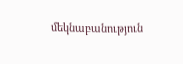մեկնաբանություն